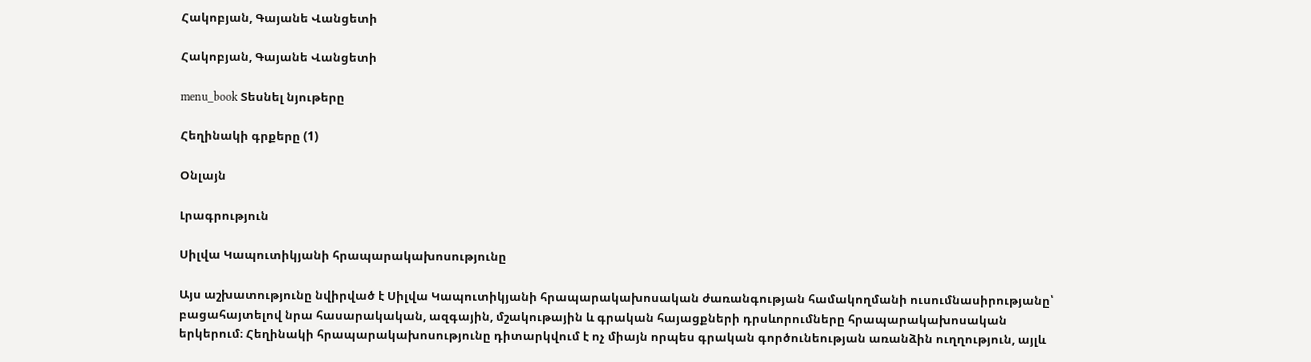Հակոբյան, Գայանե Վանցետի

Հակոբյան, Գայանե Վանցետի

menu_book Տեսնել նյութերը

Հեղինակի գրքերը (1)

Օնլայն

Լրագրություն

Սիլվա Կապուտիկյանի հրապարակախոսությունը

Այս աշխատությունը նվիրված է Սիլվա Կապուտիկյանի հրապարակախոսական ժառանգության համակողմանի ուսումնասիրությանը՝ բացահայտելով նրա հասարակական, ազգային, մշակութային և գրական հայացքների դրսևորումները հրապարակախոսական երկերում։ Հեղինակի հրապարակախոսությունը դիտարկվում է ոչ միայն որպես գրական գործունեության առանձին ուղղություն, այլև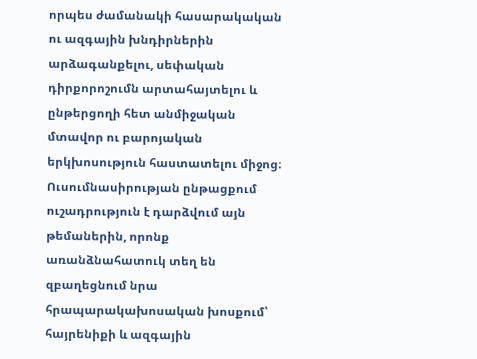որպես ժամանակի հասարակական ու ազգային խնդիրներին արձագանքելու, սեփական դիրքորոշումն արտահայտելու և ընթերցողի հետ անմիջական մտավոր ու բարոյական երկխոսություն հաստատելու միջոց։ Ուսումնասիրության ընթացքում ուշադրություն է դարձվում այն թեմաներին, որոնք առանձնահատուկ տեղ են զբաղեցնում նրա հրապարակախոսական խոսքում՝ հայրենիքի և ազգային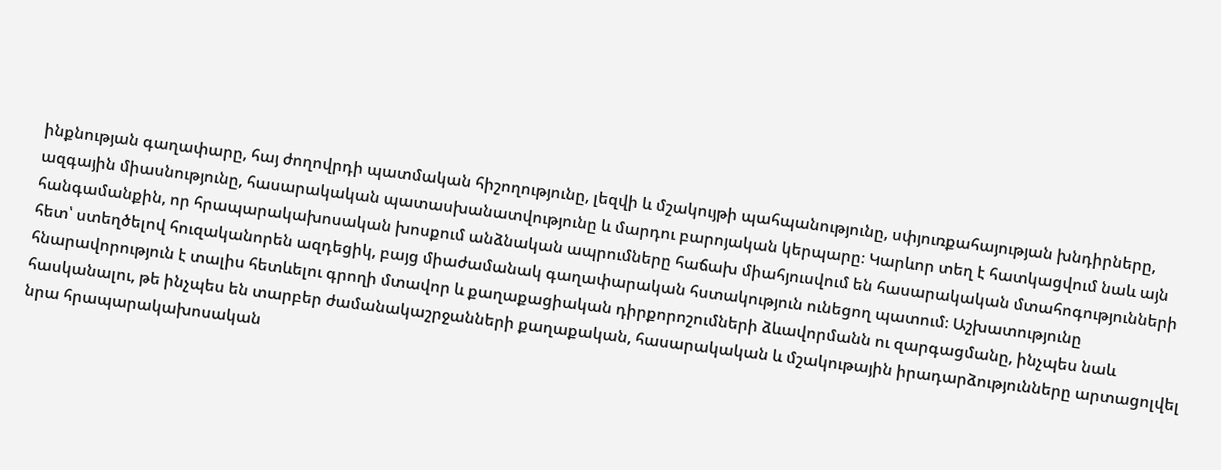ինքնության գաղափարը, հայ ժողովրդի պատմական հիշողությունը, լեզվի և մշակույթի պահպանությունը, սփյուռքահայության խնդիրները, ազգային միասնությունը, հասարակական պատասխանատվությունը և մարդու բարոյական կերպարը։ Կարևոր տեղ է հատկացվում նաև այն հանգամանքին, որ հրապարակախոսական խոսքում անձնական ապրումները հաճախ միահյուսվում են հասարակական մտահոգությունների հետ՝ ստեղծելով հուզականորեն ազդեցիկ, բայց միաժամանակ գաղափարական հստակություն ունեցող պատում։ Աշխատությունը հնարավորություն է տալիս հետևելու գրողի մտավոր և քաղաքացիական դիրքորոշումների ձևավորմանն ու զարգացմանը, ինչպես նաև հասկանալու, թե ինչպես են տարբեր ժամանակաշրջանների քաղաքական, հասարակական և մշակութային իրադարձությունները արտացոլվել նրա հրապարակախոսական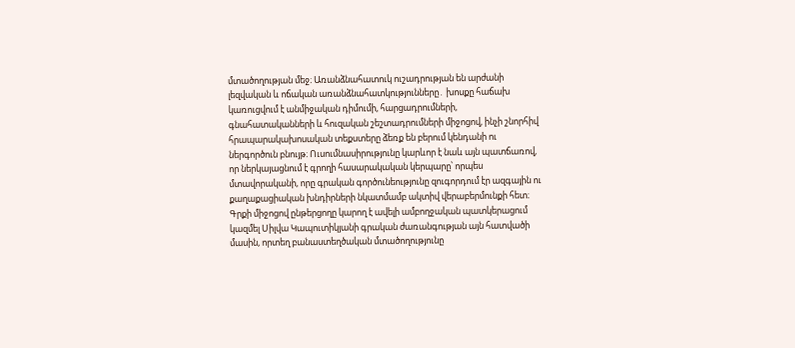մտածողության մեջ։ Առանձնահատուկ ուշադրության են արժանի լեզվական և ոճական առանձնահատկությունները․ խոսքը հաճախ կառուցվում է անմիջական դիմումի, հարցադրումների, գնահատականների և հուզական շեշտադրումների միջոցով, ինչի շնորհիվ հրապարակախոսական տեքստերը ձեռք են բերում կենդանի ու ներգործուն բնույթ։ Ուսումնասիրությունը կարևոր է նաև այն պատճառով, որ ներկայացնում է գրողի հասարակական կերպարը՝ որպես մտավորականի, որը գրական գործունեությունը զուգորդում էր ազգային ու քաղաքացիական խնդիրների նկատմամբ ակտիվ վերաբերմունքի հետ։ Գրքի միջոցով ընթերցողը կարող է ավելի ամբողջական պատկերացում կազմել Սիլվա Կապուտիկյանի գրական ժառանգության այն հատվածի մասին, որտեղ բանաստեղծական մտածողությունը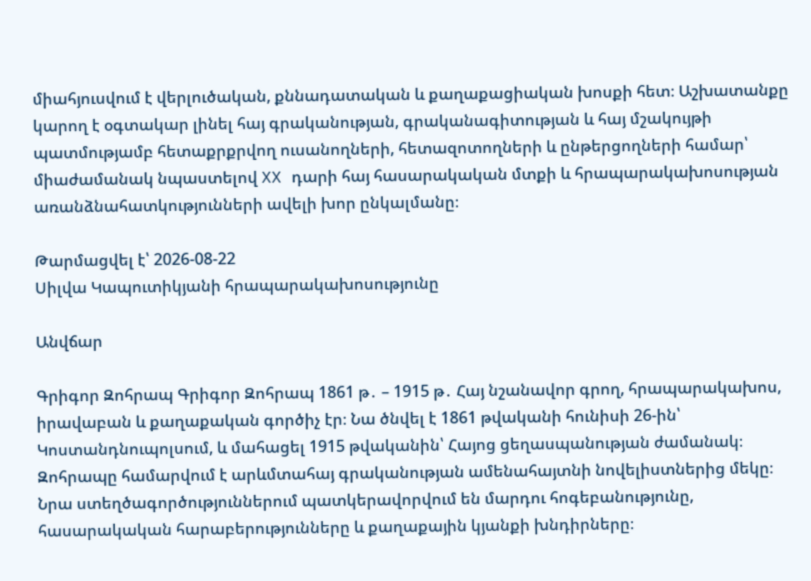միահյուսվում է վերլուծական, քննադատական և քաղաքացիական խոսքի հետ։ Աշխատանքը կարող է օգտակար լինել հայ գրականության, գրականագիտության և հայ մշակույթի պատմությամբ հետաքրքրվող ուսանողների, հետազոտողների և ընթերցողների համար՝ միաժամանակ նպաստելով XX դարի հայ հասարակական մտքի և հրապարակախոսության առանձնահատկությունների ավելի խոր ընկալմանը։

Թարմացվել է՝ 2026-08-22
Սիլվա Կապուտիկյանի հրապարակախոսությունը

Անվճար

Գրիգոր Զոհրապ Գրիգոր Զոհրապ 1861 թ․ – 1915 թ․ Հայ նշանավոր գրող, հրապարակախոս, իրավաբան և քաղաքական գործիչ էր։ Նա ծնվել է 1861 թվականի հունիսի 26-ին՝ Կոստանդնուպոլսում, և մահացել 1915 թվականին՝ Հայոց ցեղասպանության ժամանակ։ Զոհրապը համարվում է արևմտահայ գրականության ամենահայտնի նովելիստներից մեկը։ Նրա ստեղծագործություններում պատկերավորվում են մարդու հոգեբանությունը, հասարակական հարաբերությունները և քաղաքային կյանքի խնդիրները։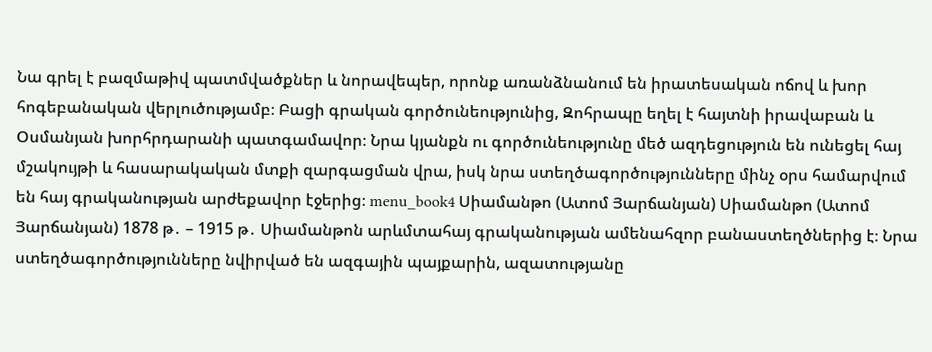Նա գրել է բազմաթիվ պատմվածքներ և նորավեպեր, որոնք առանձնանում են իրատեսական ոճով և խոր հոգեբանական վերլուծությամբ։ Բացի գրական գործունեությունից, Զոհրապը եղել է հայտնի իրավաբան և Օսմանյան խորհրդարանի պատգամավոր։ Նրա կյանքն ու գործունեությունը մեծ ազդեցություն են ունեցել հայ մշակույթի և հասարակական մտքի զարգացման վրա, իսկ նրա ստեղծագործությունները մինչ օրս համարվում են հայ գրականության արժեքավոր էջերից։ menu_book4 Սիամանթո (Ատոմ Յարճանյան) Սիամանթո (Ատոմ Յարճանյան) 1878 թ․ – 1915 թ․ Սիամանթոն արևմտահայ գրականության ամենահզոր բանաստեղծներից է։ Նրա ստեղծագործությունները նվիրված են ազգային պայքարին, ազատությանը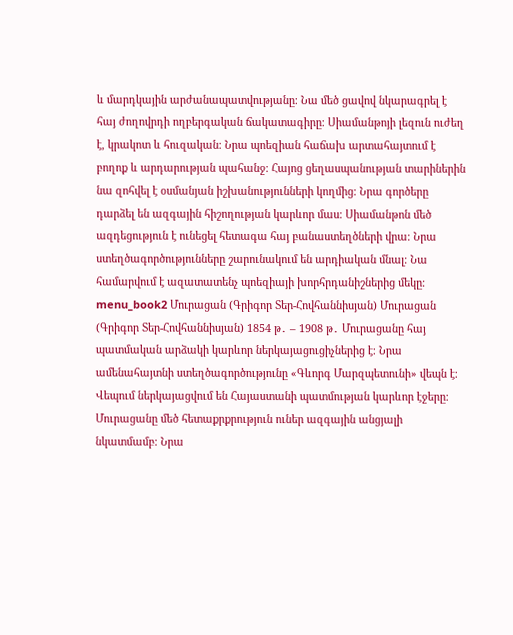և մարդկային արժանապատվությանը։ Նա մեծ ցավով նկարագրել է հայ ժողովրդի ողբերգական ճակատագիրը։ Սիամանթոյի լեզուն ուժեղ է, կրակոտ և հուզական։ Նրա պոեզիան հաճախ արտահայտում է բողոք և արդարության պահանջ։ Հայոց ցեղասպանության տարիներին նա զոհվել է օսմանյան իշխանությունների կողմից։ Նրա գործերը դարձել են ազգային հիշողության կարևոր մաս։ Սիամանթոն մեծ ազդեցություն է ունեցել հետագա հայ բանաստեղծների վրա։ Նրա ստեղծագործությունները շարունակում են արդիական մնալ։ Նա համարվում է ազատատենչ պոեզիայի խորհրդանիշներից մեկը։ menu_book2 Մուրացան (Գրիգոր Տեր-Հովհաննիսյան) Մուրացան (Գրիգոր Տեր-Հովհաննիսյան) 1854 թ․ – 1908 թ․ Մուրացանը հայ պատմական արձակի կարևոր ներկայացուցիչներից է։ Նրա ամենահայտնի ստեղծագործությունը «Գևորգ Մարզպետունի» վեպն է։ Վեպում ներկայացվում են Հայաստանի պատմության կարևոր էջերը։ Մուրացանը մեծ հետաքրքրություն ուներ ազգային անցյալի նկատմամբ։ Նրա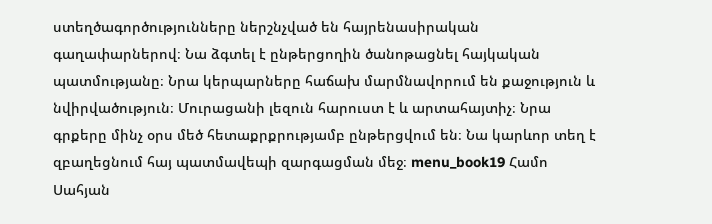ստեղծագործությունները ներշնչված են հայրենասիրական գաղափարներով։ Նա ձգտել է ընթերցողին ծանոթացնել հայկական պատմությանը։ Նրա կերպարները հաճախ մարմնավորում են քաջություն և նվիրվածություն։ Մուրացանի լեզուն հարուստ է և արտահայտիչ։ Նրա գրքերը մինչ օրս մեծ հետաքրքրությամբ ընթերցվում են։ Նա կարևոր տեղ է զբաղեցնում հայ պատմավեպի զարգացման մեջ։ menu_book19 Համո Սահյան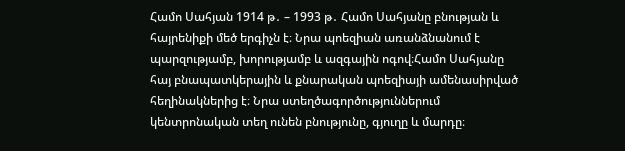Համո Սահյան 1914 թ․ – 1993 թ․ Համո Սահյանը բնության և հայրենիքի մեծ երգիչն է։ Նրա պոեզիան առանձնանում է պարզությամբ, խորությամբ և ազգային ոգով։Համո Սահյանը հայ բնապատկերային և քնարական պոեզիայի ամենասիրված հեղինակներից է։ Նրա ստեղծագործություններում կենտրոնական տեղ ունեն բնությունը, գյուղը և մարդը։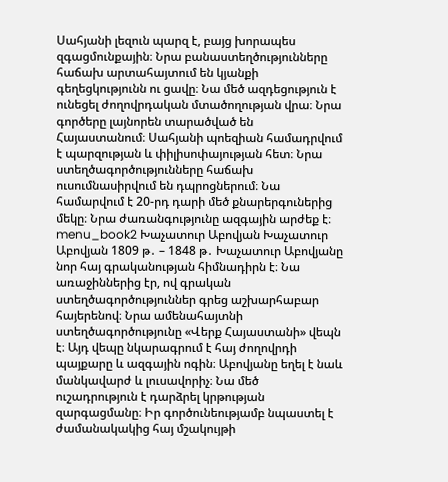Սահյանի լեզուն պարզ է, բայց խորապես զգացմունքային։ Նրա բանաստեղծությունները հաճախ արտահայտում են կյանքի գեղեցկությունն ու ցավը։ Նա մեծ ազդեցություն է ունեցել ժողովրդական մտածողության վրա։ Նրա գործերը լայնորեն տարածված են Հայաստանում։ Սահյանի պոեզիան համադրվում է պարզության և փիլիսոփայության հետ։ Նրա ստեղծագործությունները հաճախ ուսումնասիրվում են դպրոցներում։ Նա համարվում է 20-րդ դարի մեծ քնարերգուներից մեկը։ Նրա ժառանգությունը ազգային արժեք է։ menu_book2 Խաչատուր Աբովյան Խաչատուր Աբովյան 1809 թ․ – 1848 թ․ Խաչատուր Աբովյանը նոր հայ գրականության հիմնադիրն է։ Նա առաջիններից էր, ով գրական ստեղծագործություններ գրեց աշխարհաբար հայերենով։ Նրա ամենահայտնի ստեղծագործությունը «Վերք Հայաստանի» վեպն է։ Այդ վեպը նկարագրում է հայ ժողովրդի պայքարը և ազգային ոգին։ Աբովյանը եղել է նաև մանկավարժ և լուսավորիչ։ Նա մեծ ուշադրություն է դարձրել կրթության զարգացմանը։ Իր գործունեությամբ նպաստել է ժամանակակից հայ մշակույթի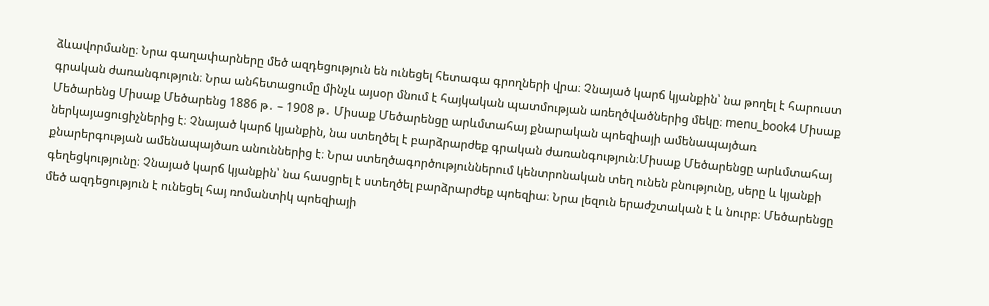ձևավորմանը։ Նրա գաղափարները մեծ ազդեցություն են ունեցել հետագա գրողների վրա։ Չնայած կարճ կյանքին՝ նա թողել է հարուստ գրական ժառանգություն։ Նրա անհետացումը մինչև այսօր մնում է հայկական պատմության առեղծվածներից մեկը։ menu_book4 Միսաք Մեծարենց Միսաք Մեծարենց 1886 թ․ – 1908 թ․ Միսաք Մեծարենցը արևմտահայ քնարական պոեզիայի ամենապայծառ ներկայացուցիչներից է։ Չնայած կարճ կյանքին, նա ստեղծել է բարձրարժեք գրական ժառանգություն։Միսաք Մեծարենցը արևմտահայ քնարերգության ամենապայծառ անուններից է։ Նրա ստեղծագործություններում կենտրոնական տեղ ունեն բնությունը, սերը և կյանքի գեղեցկությունը։ Չնայած կարճ կյանքին՝ նա հասցրել է ստեղծել բարձրարժեք պոեզիա։ Նրա լեզուն երաժշտական է և նուրբ։ Մեծարենցը մեծ ազդեցություն է ունեցել հայ ռոմանտիկ պոեզիայի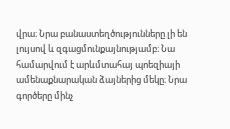վրա։ Նրա բանաստեղծությունները լի են լույսով և զգացմունքայնությամբ։ Նա համարվում է արևմտահայ պոեզիայի ամենաքնարական ձայներից մեկը։ Նրա գործերը մինչ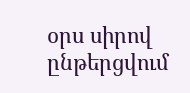օրս սիրով ընթերցվում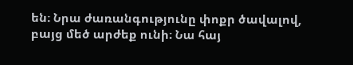են։ Նրա ժառանգությունը փոքր ծավալով, բայց մեծ արժեք ունի։ Նա հայ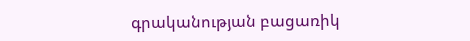գրականության բացառիկ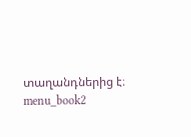տաղանդներից է։ menu_book2